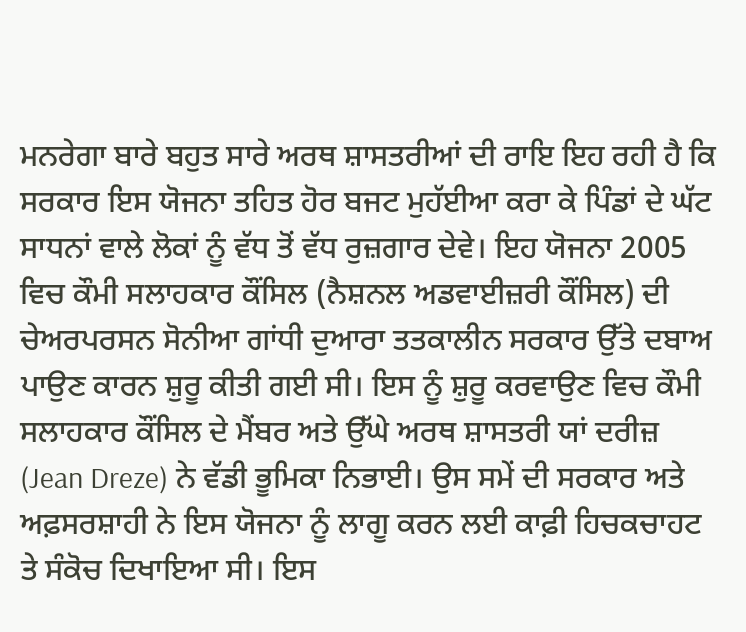ਮਨਰੇਗਾ ਬਾਰੇ ਬਹੁਤ ਸਾਰੇ ਅਰਥ ਸ਼ਾਸਤਰੀਆਂ ਦੀ ਰਾਇ ਇਹ ਰਹੀ ਹੈ ਕਿ ਸਰਕਾਰ ਇਸ ਯੋਜਨਾ ਤਹਿਤ ਹੋਰ ਬਜਟ ਮੁਹੱਈਆ ਕਰਾ ਕੇ ਪਿੰਡਾਂ ਦੇ ਘੱਟ ਸਾਧਨਾਂ ਵਾਲੇ ਲੋਕਾਂ ਨੂੰ ਵੱਧ ਤੋਂ ਵੱਧ ਰੁਜ਼ਗਾਰ ਦੇਵੇ। ਇਹ ਯੋਜਨਾ 2005 ਵਿਚ ਕੌਮੀ ਸਲਾਹਕਾਰ ਕੌਂਸਿਲ (ਨੈਸ਼ਨਲ ਅਡਵਾਈਜ਼ਰੀ ਕੌਂਸਿਲ) ਦੀ ਚੇਅਰਪਰਸਨ ਸੋਨੀਆ ਗਾਂਧੀ ਦੁਆਰਾ ਤਤਕਾਲੀਨ ਸਰਕਾਰ ਉੱਤੇ ਦਬਾਅ ਪਾਉਣ ਕਾਰਨ ਸ਼ੁਰੂ ਕੀਤੀ ਗਈ ਸੀ। ਇਸ ਨੂੰ ਸ਼ੁਰੂ ਕਰਵਾਉਣ ਵਿਚ ਕੌਮੀ ਸਲਾਹਕਾਰ ਕੌਂਸਿਲ ਦੇ ਮੈਂਬਰ ਅਤੇ ਉੱਘੇ ਅਰਥ ਸ਼ਾਸਤਰੀ ਯਾਂ ਦਰੀਜ਼ (Jean Dreze) ਨੇ ਵੱਡੀ ਭੂਮਿਕਾ ਨਿਭਾਈ। ਉਸ ਸਮੇਂ ਦੀ ਸਰਕਾਰ ਅਤੇ ਅਫ਼ਸਰਸ਼ਾਹੀ ਨੇ ਇਸ ਯੋਜਨਾ ਨੂੰ ਲਾਗੂ ਕਰਨ ਲਈ ਕਾਫ਼ੀ ਹਿਚਕਚਾਹਟ ਤੇ ਸੰਕੋਚ ਦਿਖਾਇਆ ਸੀ। ਇਸ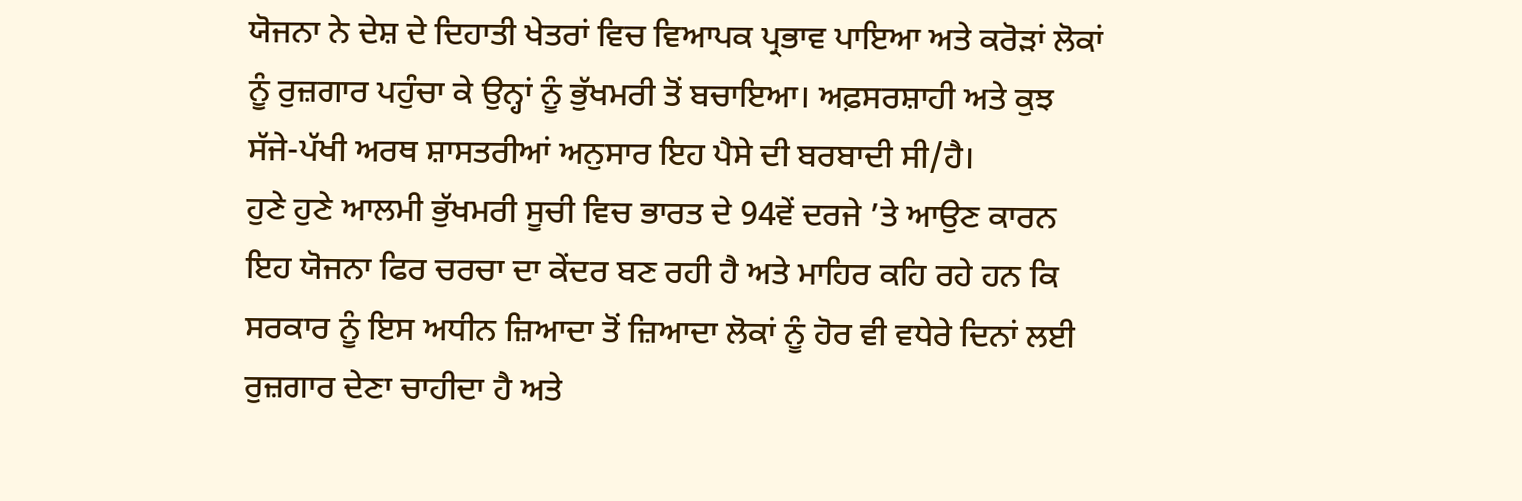ਯੋਜਨਾ ਨੇ ਦੇਸ਼ ਦੇ ਦਿਹਾਤੀ ਖੇਤਰਾਂ ਵਿਚ ਵਿਆਪਕ ਪ੍ਰਭਾਵ ਪਾਇਆ ਅਤੇ ਕਰੋੜਾਂ ਲੋਕਾਂ ਨੂੰ ਰੁਜ਼ਗਾਰ ਪਹੁੰਚਾ ਕੇ ਉਨ੍ਹਾਂ ਨੂੰ ਭੁੱਖਮਰੀ ਤੋਂ ਬਚਾਇਆ। ਅਫ਼ਸਰਸ਼ਾਹੀ ਅਤੇ ਕੁਝ ਸੱਜੇ-ਪੱਖੀ ਅਰਥ ਸ਼ਾਸਤਰੀਆਂ ਅਨੁਸਾਰ ਇਹ ਪੈਸੇ ਦੀ ਬਰਬਾਦੀ ਸੀ/ਹੈ।
ਹੁਣੇ ਹੁਣੇ ਆਲਮੀ ਭੁੱਖਮਰੀ ਸੂਚੀ ਵਿਚ ਭਾਰਤ ਦੇ 94ਵੇਂ ਦਰਜੇ ’ਤੇ ਆਉਣ ਕਾਰਨ ਇਹ ਯੋਜਨਾ ਫਿਰ ਚਰਚਾ ਦਾ ਕੇਂਦਰ ਬਣ ਰਹੀ ਹੈ ਅਤੇ ਮਾਹਿਰ ਕਹਿ ਰਹੇ ਹਨ ਕਿ ਸਰਕਾਰ ਨੂੰ ਇਸ ਅਧੀਨ ਜ਼ਿਆਦਾ ਤੋਂ ਜ਼ਿਆਦਾ ਲੋਕਾਂ ਨੂੰ ਹੋਰ ਵੀ ਵਧੇਰੇ ਦਿਨਾਂ ਲਈ ਰੁਜ਼ਗਾਰ ਦੇਣਾ ਚਾਹੀਦਾ ਹੈ ਅਤੇ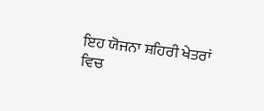ਇਹ ਯੋਜਨਾ ਸ਼ਹਿਰੀ ਖੇਤਰਾਂ ਵਿਚ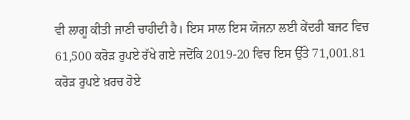ਵੀ ਲਾਗੂ ਕੀਤੀ ਜਾਣੀ ਚਾਹੀਦੀ ਹੈ। ਇਸ ਸਾਲ ਇਸ ਯੋਜਨਾ ਲਈ ਕੇਂਦਰੀ ਬਜਟ ਵਿਚ 61,500 ਕਰੋੜ ਰੁਪਏ ਰੱਖੇ ਗਏ ਜਦੋਂਕਿ 2019-20 ਵਿਚ ਇਸ ਉੱਤੇ 71,001.81 ਕਰੋੜ ਰੁਪਏ ਖ਼ਰਚ ਹੋਏ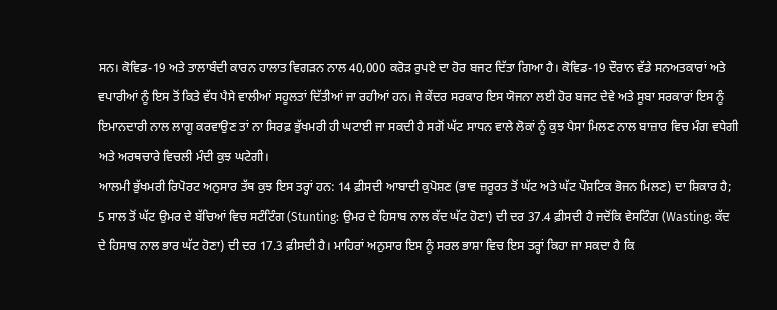ਸਨ। ਕੋਵਿਡ-19 ਅਤੇ ਤਾਲਾਬੰਦੀ ਕਾਰਨ ਹਾਲਾਤ ਵਿਗੜਨ ਨਾਲ 40,000 ਕਰੋੜ ਰੁਪਏ ਦਾ ਹੋਰ ਬਜਟ ਦਿੱਤਾ ਗਿਆ ਹੈ। ਕੋਵਿਡ-19 ਦੌਰਾਨ ਵੱਡੇ ਸਨਅਤਕਾਰਾਂ ਅਤੇ ਵਪਾਰੀਆਂ ਨੂੰ ਇਸ ਤੋਂ ਕਿਤੇ ਵੱਧ ਪੈਸੇ ਵਾਲੀਆਂ ਸਹੂਲਤਾਂ ਦਿੱਤੀਆਂ ਜਾ ਰਹੀਆਂ ਹਨ। ਜੇ ਕੇਂਦਰ ਸਰਕਾਰ ਇਸ ਯੋਜਨਾ ਲਈ ਹੋਰ ਬਜਟ ਦੇਵੇ ਅਤੇ ਸੂਬਾ ਸਰਕਾਰਾਂ ਇਸ ਨੂੰ ਇਮਾਨਦਾਰੀ ਨਾਲ ਲਾਗੂ ਕਰਵਾਉਣ ਤਾਂ ਨਾ ਸਿਰਫ਼ ਭੁੱਖਮਰੀ ਹੀ ਘਟਾਈ ਜਾ ਸਕਦੀ ਹੈ ਸਗੋਂ ਘੱਟ ਸਾਧਨ ਵਾਲੇ ਲੋਕਾਂ ਨੂੰ ਕੁਝ ਪੈਸਾ ਮਿਲਣ ਨਾਲ ਬਾਜ਼ਾਰ ਵਿਚ ਮੰਗ ਵਧੇਗੀ ਅਤੇ ਅਰਥਚਾਰੇ ਵਿਚਲੀ ਮੰਦੀ ਕੁਝ ਘਟੇਗੀ।
ਆਲਮੀ ਭੁੱਖਮਰੀ ਰਿਪੋਰਟ ਅਨੁਸਾਰ ਤੱਥ ਕੁਝ ਇਸ ਤਰ੍ਹਾਂ ਹਨ: 14 ਫ਼ੀਸਦੀ ਆਬਾਦੀ ਕੁਪੋਸ਼ਣ (ਭਾਵ ਜ਼ਰੂਰਤ ਤੋਂ ਘੱਟ ਅਤੇ ਘੱਟ ਪੌਸ਼ਟਿਕ ਭੋਜਨ ਮਿਲਣ) ਦਾ ਸ਼ਿਕਾਰ ਹੈ; 5 ਸਾਲ ਤੋਂ ਘੱਟ ਉਮਰ ਦੇ ਬੱਚਿਆਂ ਵਿਚ ਸਟੰਟਿੰਗ (Stunting: ਉਮਰ ਦੇ ਹਿਸਾਬ ਨਾਲ ਕੱਦ ਘੱਟ ਹੋਣਾ) ਦੀ ਦਰ 37.4 ਫ਼ੀਸਦੀ ਹੈ ਜਦੋਂਕਿ ਵੇਸਟਿੰਗ (Wasting: ਕੱਦ ਦੇ ਹਿਸਾਬ ਨਾਲ ਭਾਰ ਘੱਟ ਹੋਣਾ) ਦੀ ਦਰ 17.3 ਫ਼ੀਸਦੀ ਹੈ। ਮਾਹਿਰਾਂ ਅਨੁਸਾਰ ਇਸ ਨੂੰ ਸਰਲ ਭਾਸ਼ਾ ਵਿਚ ਇਸ ਤਰ੍ਹਾਂ ਕਿਹਾ ਜਾ ਸਕਦਾ ਹੈ ਕਿ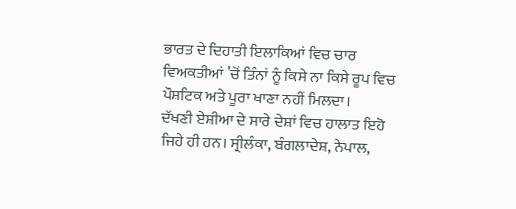ਭਾਰਤ ਦੇ ਦਿਹਾਤੀ ਇਲਾਕਿਆਂ ਵਿਚ ਚਾਰ ਵਿਅਕਤੀਆਂ ’ਚੋਂ ਤਿੰਨਾਂ ਨੂੰ ਕਿਸੇ ਨਾ ਕਿਸੇ ਰੂਪ ਵਿਚ ਪੌਸ਼ਟਿਕ ਅਤੇ ਪੂਰਾ ਖਾਣਾ ਨਹੀਂ ਮਿਲਦਾ।
ਦੱਖਣੀ ਏਸ਼ੀਆ ਦੇ ਸਾਰੇ ਦੇਸ਼ਾਂ ਵਿਚ ਹਾਲਾਤ ਇਹੋ ਜਿਹੇ ਹੀ ਹਨ। ਸ੍ਰੀਲੰਕਾ, ਬੰਗਲਾਦੇਸ਼, ਨੇਪਾਲ,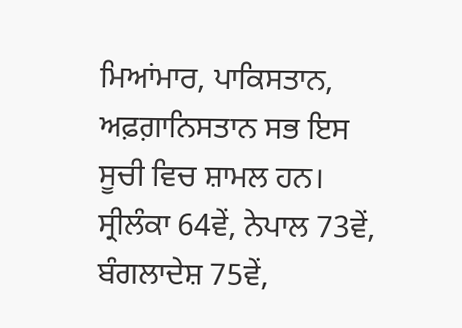ਮਿਆਂਮਾਰ, ਪਾਕਿਸਤਾਨ, ਅਫ਼ਗ਼ਾਨਿਸਤਾਨ ਸਭ ਇਸ ਸੂਚੀ ਵਿਚ ਸ਼ਾਮਲ ਹਨ। ਸ੍ਰੀਲੰਕਾ 64ਵੇਂ, ਨੇਪਾਲ 73ਵੇਂ, ਬੰਗਲਾਦੇਸ਼ 75ਵੇਂ,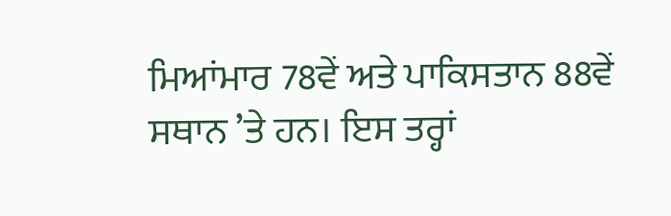ਮਿਆਂਮਾਰ 78ਵੇਂ ਅਤੇ ਪਾਕਿਸਤਾਨ 88ਵੇਂ ਸਥਾਨ ’ਤੇ ਹਨ। ਇਸ ਤਰ੍ਹਾਂ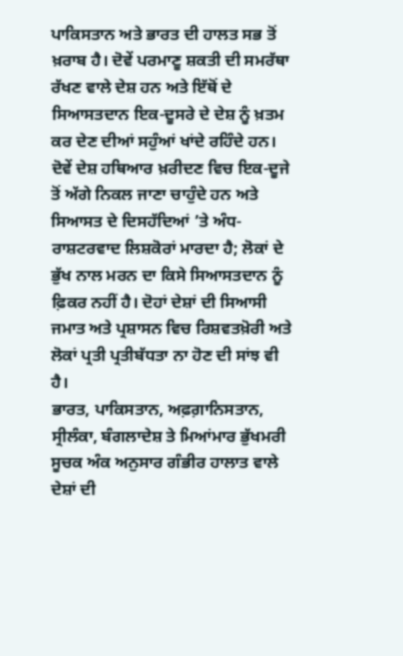ਪਾਕਿਸਤਾਨ ਅਤੇ ਭਾਰਤ ਦੀ ਹਾਲਤ ਸਭ ਤੋਂ ਖ਼ਰਾਬ ਹੈ। ਦੋਵੇਂ ਪਰਮਾਣੂ ਸ਼ਕਤੀ ਦੀ ਸਮਰੱਥਾ ਰੱਖਣ ਵਾਲੇ ਦੇਸ਼ ਹਨ ਅਤੇ ਇੱਥੋਂ ਦੇ ਸਿਆਸਤਦਾਨ ਇਕ-ਦੂਸਰੇ ਦੇ ਦੇਸ਼ ਨੂੰ ਖ਼ਤਮ ਕਰ ਦੇਣ ਦੀਆਂ ਸਹੁੰਆਂ ਖਾਂਦੇ ਰਹਿੰਦੇ ਹਨ। ਦੋਵੇਂ ਦੇਸ਼ ਹਥਿਆਰ ਖ਼ਰੀਦਣ ਵਿਚ ਇਕ-ਦੂਜੇ ਤੋਂ ਅੱਗੇ ਨਿਕਲ ਜਾਣਾ ਚਾਹੁੰਦੇ ਹਨ ਅਤੇ ਸਿਆਸਤ ਦੇ ਦਿਸਹੱਦਿਆਂ ’ਤੇ ਅੰਧ-ਰਾਸ਼ਟਰਵਾਦ ਲਿਸ਼ਕੋਰਾਂ ਮਾਰਦਾ ਹੈ; ਲੋਕਾਂ ਦੇ ਭੁੱਖ ਨਾਲ ਮਰਨ ਦਾ ਕਿਸੇ ਸਿਆਸਤਦਾਨ ਨੂੰ ਫ਼ਿਕਰ ਨਹੀਂ ਹੈ। ਦੋਹਾਂ ਦੇਸ਼ਾਂ ਦੀ ਸਿਆਸੀ ਜਮਾਤ ਅਤੇ ਪ੍ਰਸ਼ਾਸਨ ਵਿਚ ਰਿਸ਼ਵਤਖ਼ੋਰੀ ਅਤੇ ਲੋਕਾਂ ਪ੍ਰਤੀ ਪ੍ਰਤੀਬੱਧਤਾ ਨਾ ਹੋਣ ਦੀ ਸਾਂਝ ਵੀ ਹੈ।
ਭਾਰਤ, ਪਾਕਿਸਤਾਨ, ਅਫ਼ਗ਼ਾਨਿਸਤਾਨ, ਸ੍ਰੀਲੰਕਾ, ਬੰਗਲਾਦੇਸ਼ ਤੇ ਮਿਆਂਮਾਰ ਭੁੱਖਮਰੀ ਸੂਚਕ ਅੰਕ ਅਨੁਸਾਰ ਗੰਭੀਰ ਹਾਲਾਤ ਵਾਲੇ ਦੇਸ਼ਾਂ ਦੀ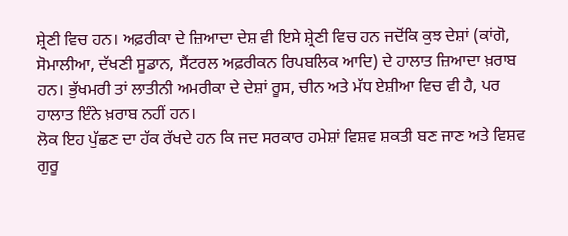ਸ਼੍ਰੇਣੀ ਵਿਚ ਹਨ। ਅਫ਼ਰੀਕਾ ਦੇ ਜ਼ਿਆਦਾ ਦੇਸ਼ ਵੀ ਇਸੇ ਸ਼੍ਰੇਣੀ ਵਿਚ ਹਨ ਜਦੋਂਕਿ ਕੁਝ ਦੇਸ਼ਾਂ (ਕਾਂਗੋ, ਸੋਮਾਲੀਆ, ਦੱਖਣੀ ਸੂਡਾਨ, ਸੈਂਟਰਲ ਅਫ਼ਰੀਕਨ ਰਿਪਬਲਿਕ ਆਦਿ) ਦੇ ਹਾਲਾਤ ਜ਼ਿਆਦਾ ਖ਼ਰਾਬ ਹਨ। ਭੁੱਖਮਰੀ ਤਾਂ ਲਾਤੀਨੀ ਅਮਰੀਕਾ ਦੇ ਦੇਸ਼ਾਂ ਰੂਸ, ਚੀਨ ਅਤੇ ਮੱਧ ਏਸ਼ੀਆ ਵਿਚ ਵੀ ਹੈ, ਪਰ ਹਾਲਾਤ ਇੰਨੇ ਖ਼ਰਾਬ ਨਹੀਂ ਹਨ।
ਲੋਕ ਇਹ ਪੁੱਛਣ ਦਾ ਹੱਕ ਰੱਖਦੇ ਹਨ ਕਿ ਜਦ ਸਰਕਾਰ ਹਮੇਸ਼ਾਂ ਵਿਸ਼ਵ ਸ਼ਕਤੀ ਬਣ ਜਾਣ ਅਤੇ ਵਿਸ਼ਵ ਗੁਰੂ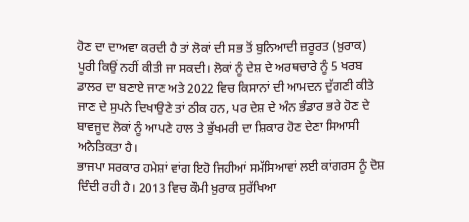ਹੋਣ ਦਾ ਦਾਅਵਾ ਕਰਦੀ ਹੈ ਤਾਂ ਲੋਕਾਂ ਦੀ ਸਭ ਤੋਂ ਬੁਨਿਆਦੀ ਜ਼ਰੂਰਤ (ਖ਼ੁਰਾਕ) ਪੂਰੀ ਕਿਉਂ ਨਹੀਂ ਕੀਤੀ ਜਾ ਸਕਦੀ। ਲੋਕਾਂ ਨੂੰ ਦੇਸ਼ ਦੇ ਅਰਥਚਾਰੇ ਨੂੰ 5 ਖਰਬ ਡਾਲਰ ਦਾ ਬਣਾਏ ਜਾਣ ਅਤੇ 2022 ਵਿਚ ਕਿਸਾਨਾਂ ਦੀ ਆਮਦਨ ਦੁੱਗਣੀ ਕੀਤੇ ਜਾਣ ਦੇ ਸੁਪਨੇ ਦਿਖਾਉਣੇ ਤਾਂ ਠੀਕ ਹਨ, ਪਰ ਦੇਸ਼ ਦੇ ਅੰਨ ਭੰਡਾਰ ਭਰੇ ਹੋਣ ਦੇ ਬਾਵਜੂਦ ਲੋਕਾਂ ਨੂੰ ਆਪਣੇ ਹਾਲ ਤੇ ਭੁੱਖਮਰੀ ਦਾ ਸ਼ਿਕਾਰ ਹੋਣ ਦੇਣਾ ਸਿਆਸੀ ਅਨੈਤਿਕਤਾ ਹੈ।
ਭਾਜਪਾ ਸਰਕਾਰ ਹਮੇਸ਼ਾਂ ਵਾਂਗ ਇਹੋ ਜਿਹੀਆਂ ਸਮੱਸਿਆਵਾਂ ਲਈ ਕਾਂਗਰਸ ਨੂੰ ਦੋਸ਼ ਦਿੰਦੀ ਰਹੀ ਹੈ। 2013 ਵਿਚ ਕੌਮੀ ਖ਼ੁਰਾਕ ਸੁਰੱਖਿਆ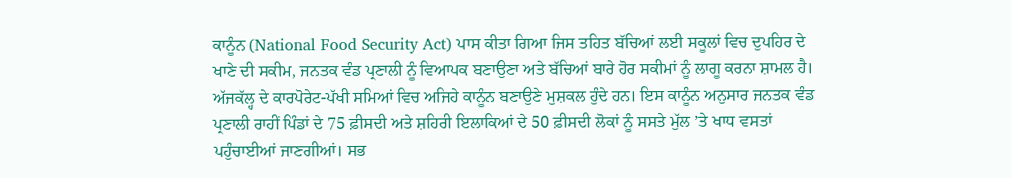ਕਾਨੂੰਨ (National Food Security Act) ਪਾਸ ਕੀਤਾ ਗਿਆ ਜਿਸ ਤਹਿਤ ਬੱਚਿਆਂ ਲਈ ਸਕੂਲਾਂ ਵਿਚ ਦੁਪਹਿਰ ਦੇ ਖਾਣੇ ਦੀ ਸਕੀਮ, ਜਨਤਕ ਵੰਡ ਪ੍ਰਣਾਲੀ ਨੂੰ ਵਿਆਪਕ ਬਣਾਉਣਾ ਅਤੇ ਬੱਚਿਆਂ ਬਾਰੇ ਹੋਰ ਸਕੀਮਾਂ ਨੂੰ ਲਾਗੂ ਕਰਨਾ ਸ਼ਾਮਲ ਹੈ। ਅੱਜਕੱਲ੍ਹ ਦੇ ਕਾਰਪੋਰੇਟ-ਪੱਖੀ ਸਮਿਆਂ ਵਿਚ ਅਜਿਹੇ ਕਾਨੂੰਨ ਬਣਾਉਣੇ ਮੁਸ਼ਕਲ ਹੁੰਦੇ ਹਨ। ਇਸ ਕਾਨੂੰਨ ਅਨੁਸਾਰ ਜਨਤਕ ਵੰਡ ਪ੍ਰਣਾਲੀ ਰਾਹੀਂ ਪਿੰਡਾਂ ਦੇ 75 ਫ਼ੀਸਦੀ ਅਤੇ ਸ਼ਹਿਰੀ ਇਲਾਕਿਆਂ ਦੇ 50 ਫ਼ੀਸਦੀ ਲੋਕਾਂ ਨੂੰ ਸਸਤੇ ਮੁੱਲ ’ਤੇ ਖਾਧ ਵਸਤਾਂ ਪਹੁੰਚਾਈਆਂ ਜਾਣਗੀਆਂ। ਸਭ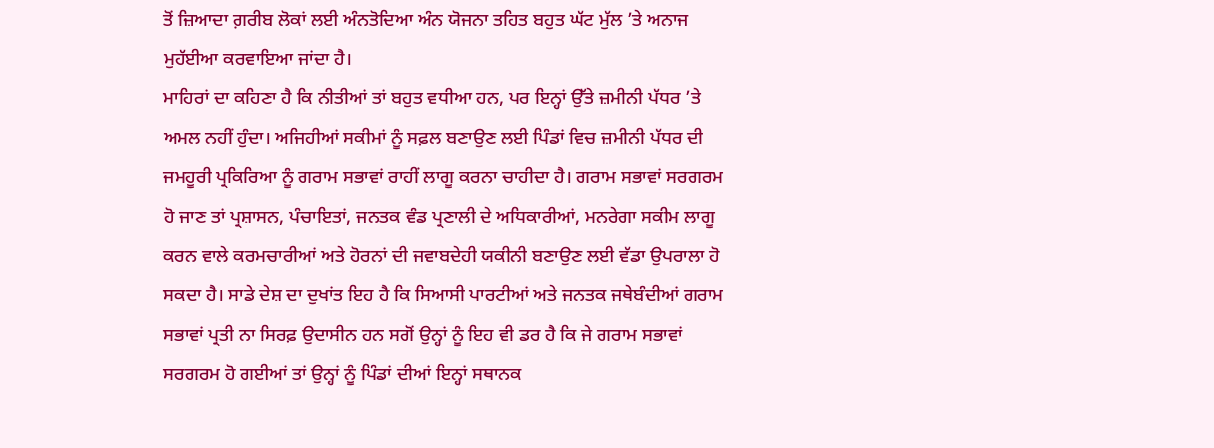ਤੋਂ ਜ਼ਿਆਦਾ ਗ਼ਰੀਬ ਲੋਕਾਂ ਲਈ ਅੰਨਤੋਦਿਆ ਅੰਨ ਯੋਜਨਾ ਤਹਿਤ ਬਹੁਤ ਘੱਟ ਮੁੱਲ ’ਤੇ ਅਨਾਜ ਮੁਹੱਈਆ ਕਰਵਾਇਆ ਜਾਂਦਾ ਹੈ।
ਮਾਹਿਰਾਂ ਦਾ ਕਹਿਣਾ ਹੈ ਕਿ ਨੀਤੀਆਂ ਤਾਂ ਬਹੁਤ ਵਧੀਆ ਹਨ, ਪਰ ਇਨ੍ਹਾਂ ਉੱਤੇ ਜ਼ਮੀਨੀ ਪੱਧਰ ’ਤੇ ਅਮਲ ਨਹੀਂ ਹੁੰਦਾ। ਅਜਿਹੀਆਂ ਸਕੀਮਾਂ ਨੂੰ ਸਫ਼ਲ ਬਣਾਉਣ ਲਈ ਪਿੰਡਾਂ ਵਿਚ ਜ਼ਮੀਨੀ ਪੱਧਰ ਦੀ ਜਮਹੂਰੀ ਪ੍ਰਕਿਰਿਆ ਨੂੰ ਗਰਾਮ ਸਭਾਵਾਂ ਰਾਹੀਂ ਲਾਗੂ ਕਰਨਾ ਚਾਹੀਦਾ ਹੈ। ਗਰਾਮ ਸਭਾਵਾਂ ਸਰਗਰਮ ਹੋ ਜਾਣ ਤਾਂ ਪ੍ਰਸ਼ਾਸਨ, ਪੰਚਾਇਤਾਂ, ਜਨਤਕ ਵੰਡ ਪ੍ਰਣਾਲੀ ਦੇ ਅਧਿਕਾਰੀਆਂ, ਮਨਰੇਗਾ ਸਕੀਮ ਲਾਗੂ ਕਰਨ ਵਾਲੇ ਕਰਮਚਾਰੀਆਂ ਅਤੇ ਹੋਰਨਾਂ ਦੀ ਜਵਾਬਦੇਹੀ ਯਕੀਨੀ ਬਣਾਉਣ ਲਈ ਵੱਡਾ ਉਪਰਾਲਾ ਹੋ ਸਕਦਾ ਹੈ। ਸਾਡੇ ਦੇਸ਼ ਦਾ ਦੁਖਾਂਤ ਇਹ ਹੈ ਕਿ ਸਿਆਸੀ ਪਾਰਟੀਆਂ ਅਤੇ ਜਨਤਕ ਜਥੇਬੰਦੀਆਂ ਗਰਾਮ ਸਭਾਵਾਂ ਪ੍ਰਤੀ ਨਾ ਸਿਰਫ਼ ਉਦਾਸੀਨ ਹਨ ਸਗੋਂ ਉਨ੍ਹਾਂ ਨੂੰ ਇਹ ਵੀ ਡਰ ਹੈ ਕਿ ਜੇ ਗਰਾਮ ਸਭਾਵਾਂ ਸਰਗਰਮ ਹੋ ਗਈਆਂ ਤਾਂ ਉਨ੍ਹਾਂ ਨੂੰ ਪਿੰਡਾਂ ਦੀਆਂ ਇਨ੍ਹਾਂ ਸਥਾਨਕ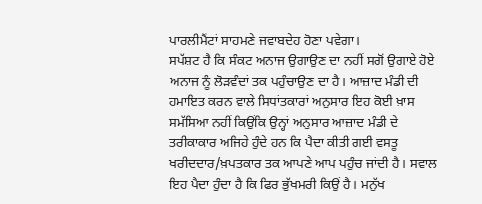ਪਾਰਲੀਮੈਂਟਾਂ ਸਾਹਮਣੇ ਜਵਾਬਦੇਹ ਹੋਣਾ ਪਵੇਗਾ।
ਸਪੱਸ਼ਟ ਹੈ ਕਿ ਸੰਕਟ ਅਨਾਜ ਉਗਾਉਣ ਦਾ ਨਹੀਂ ਸਗੋਂ ਉਗਾਏ ਹੋਏ ਅਨਾਜ ਨੂੰ ਲੋੜਵੰਦਾਂ ਤਕ ਪਹੁੰਚਾਉਣ ਦਾ ਹੈ। ਆਜ਼ਾਦ ਮੰਡੀ ਦੀ ਹਮਾਇਤ ਕਰਨ ਵਾਲੇ ਸਿਧਾਂਤਕਾਰਾਂ ਅਨੁਸਾਰ ਇਹ ਕੋਈ ਖ਼ਾਸ ਸਮੱਸਿਆ ਨਹੀਂ ਕਿਉਂਕਿ ਉਨ੍ਹਾਂ ਅਨੁਸਾਰ ਆਜ਼ਾਦ ਮੰਡੀ ਦੇ ਤਰੀਕਾਕਾਰ ਅਜਿਹੇ ਹੁੰਦੇ ਹਨ ਕਿ ਪੈਦਾ ਕੀਤੀ ਗਈ ਵਸਤੂ ਖਰੀਦਦਾਰ/ਖ਼ਪਤਕਾਰ ਤਕ ਆਪਣੇ ਆਪ ਪਹੁੰਚ ਜਾਂਦੀ ਹੈ। ਸਵਾਲ ਇਹ ਪੈਦਾ ਹੁੰਦਾ ਹੈ ਕਿ ਫਿਰ ਭੁੱਖਮਰੀ ਕਿਉਂ ਹੈ। ਮਨੁੱਖ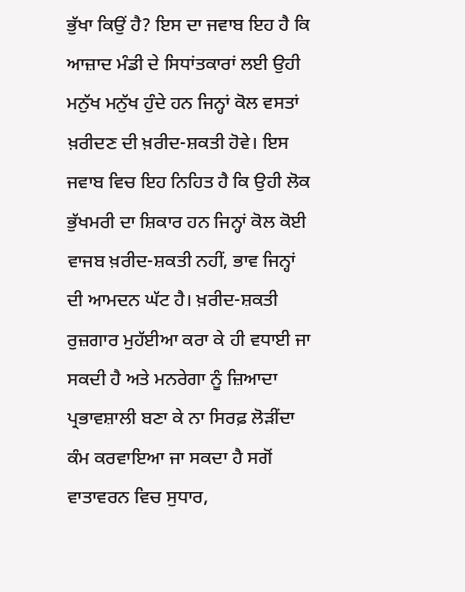ਭੁੱਖਾ ਕਿਉਂ ਹੈ? ਇਸ ਦਾ ਜਵਾਬ ਇਹ ਹੈ ਕਿ ਆਜ਼ਾਦ ਮੰਡੀ ਦੇ ਸਿਧਾਂਤਕਾਰਾਂ ਲਈ ਉਹੀ ਮਨੁੱਖ ਮਨੁੱਖ ਹੁੰਦੇ ਹਨ ਜਿਨ੍ਹਾਂ ਕੋਲ ਵਸਤਾਂ ਖ਼ਰੀਦਣ ਦੀ ਖ਼ਰੀਦ-ਸ਼ਕਤੀ ਹੋਵੇ। ਇਸ ਜਵਾਬ ਵਿਚ ਇਹ ਨਿਹਿਤ ਹੈ ਕਿ ਉਹੀ ਲੋਕ ਭੁੱਖਮਰੀ ਦਾ ਸ਼ਿਕਾਰ ਹਨ ਜਿਨ੍ਹਾਂ ਕੋਲ ਕੋਈ ਵਾਜਬ ਖ਼ਰੀਦ-ਸ਼ਕਤੀ ਨਹੀਂ, ਭਾਵ ਜਿਨ੍ਹਾਂ ਦੀ ਆਮਦਨ ਘੱਟ ਹੈ। ਖ਼ਰੀਦ-ਸ਼ਕਤੀ ਰੁਜ਼ਗਾਰ ਮੁਹੱਈਆ ਕਰਾ ਕੇ ਹੀ ਵਧਾਈ ਜਾ ਸਕਦੀ ਹੈ ਅਤੇ ਮਨਰੇਗਾ ਨੂੰ ਜ਼ਿਆਦਾ ਪ੍ਰਭਾਵਸ਼ਾਲੀ ਬਣਾ ਕੇ ਨਾ ਸਿਰਫ਼ ਲੋੜੀਂਦਾ ਕੰਮ ਕਰਵਾਇਆ ਜਾ ਸਕਦਾ ਹੈ ਸਗੋਂ ਵਾਤਾਵਰਨ ਵਿਚ ਸੁਧਾਰ,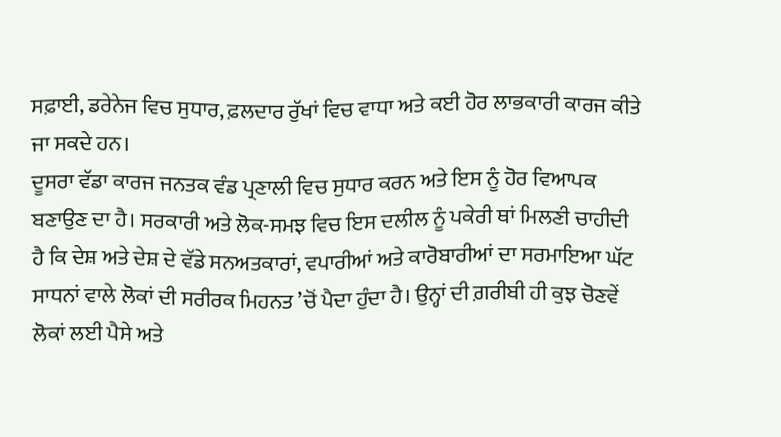ਸਫ਼ਾਈ, ਡਰੇਨੇਜ ਵਿਚ ਸੁਧਾਰ, ਫ਼ਲਦਾਰ ਰੁੱਖਾਂ ਵਿਚ ਵਾਧਾ ਅਤੇ ਕਈ ਹੋਰ ਲਾਭਕਾਰੀ ਕਾਰਜ ਕੀਤੇ ਜਾ ਸਕਦੇ ਹਨ।
ਦੂਸਰਾ ਵੱਡਾ ਕਾਰਜ ਜਨਤਕ ਵੰਡ ਪ੍ਰਣਾਲੀ ਵਿਚ ਸੁਧਾਰ ਕਰਨ ਅਤੇ ਇਸ ਨੂੰ ਹੋਰ ਵਿਆਪਕ ਬਣਾਉਣ ਦਾ ਹੈ। ਸਰਕਾਰੀ ਅਤੇ ਲੋਕ-ਸਮਝ ਵਿਚ ਇਸ ਦਲੀਲ ਨੂੰ ਪਕੇਰੀ ਥਾਂ ਮਿਲਣੀ ਚਾਹੀਦੀ ਹੈ ਕਿ ਦੇਸ਼ ਅਤੇ ਦੇਸ਼ ਦੇ ਵੱਡੇ ਸਨਅਤਕਾਰਾਂ, ਵਪਾਰੀਆਂ ਅਤੇ ਕਾਰੋਬਾਰੀਆਂ ਦਾ ਸਰਮਾਇਆ ਘੱਟ ਸਾਧਨਾਂ ਵਾਲੇ ਲੋਕਾਂ ਦੀ ਸਰੀਰਕ ਮਿਹਨਤ ’ਚੋਂ ਪੈਦਾ ਹੁੰਦਾ ਹੈ। ਉਨ੍ਹਾਂ ਦੀ ਗ਼ਰੀਬੀ ਹੀ ਕੁਝ ਚੋਣਵੇਂ ਲੋਕਾਂ ਲਈ ਪੈਸੇ ਅਤੇ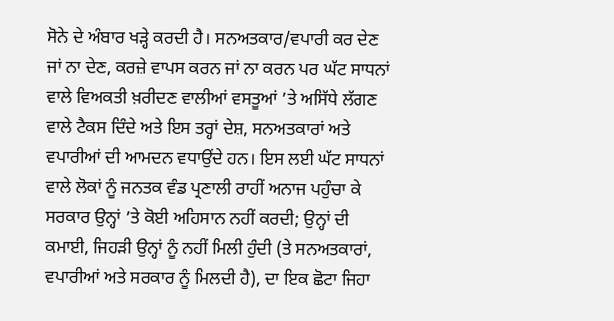ਸੋਨੇ ਦੇ ਅੰਬਾਰ ਖੜ੍ਹੇ ਕਰਦੀ ਹੈ। ਸਨਅਤਕਾਰ/ਵਪਾਰੀ ਕਰ ਦੇਣ ਜਾਂ ਨਾ ਦੇਣ, ਕਰਜ਼ੇ ਵਾਪਸ ਕਰਨ ਜਾਂ ਨਾ ਕਰਨ ਪਰ ਘੱਟ ਸਾਧਨਾਂ ਵਾਲੇ ਵਿਅਕਤੀ ਖ਼ਰੀਦਣ ਵਾਲੀਆਂ ਵਸਤੂਆਂ ’ਤੇ ਅਸਿੱਧੇ ਲੱਗਣ ਵਾਲੇ ਟੈਕਸ ਦਿੰਦੇ ਅਤੇ ਇਸ ਤਰ੍ਹਾਂ ਦੇਸ਼, ਸਨਅਤਕਾਰਾਂ ਅਤੇ ਵਪਾਰੀਆਂ ਦੀ ਆਮਦਨ ਵਧਾਉਂਦੇ ਹਨ। ਇਸ ਲਈ ਘੱਟ ਸਾਧਨਾਂ ਵਾਲੇ ਲੋਕਾਂ ਨੂੰ ਜਨਤਕ ਵੰਡ ਪ੍ਰਣਾਲੀ ਰਾਹੀਂ ਅਨਾਜ ਪਹੁੰਚਾ ਕੇ ਸਰਕਾਰ ਉਨ੍ਹਾਂ ’ਤੇ ਕੋਈ ਅਹਿਸਾਨ ਨਹੀਂ ਕਰਦੀ; ਉਨ੍ਹਾਂ ਦੀ ਕਮਾਈ, ਜਿਹੜੀ ਉਨ੍ਹਾਂ ਨੂੰ ਨਹੀਂ ਮਿਲੀ ਹੁੰਦੀ (ਤੇ ਸਨਅਤਕਾਰਾਂ, ਵਪਾਰੀਆਂ ਅਤੇ ਸਰਕਾਰ ਨੂੰ ਮਿਲਦੀ ਹੈ), ਦਾ ਇਕ ਛੋਟਾ ਜਿਹਾ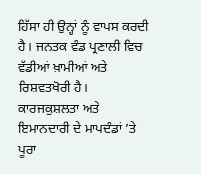ਹਿੱਸਾ ਹੀ ਉਨ੍ਹਾਂ ਨੂੰ ਵਾਪਸ ਕਰਦੀ ਹੈ। ਜਨਤਕ ਵੰਡ ਪ੍ਰਣਾਲੀ ਵਿਚ ਵੱਡੀਆਂ ਖ਼ਾਮੀਆਂ ਅਤੇ ਰਿਸ਼ਵਤਖੋਰੀ ਹੈ। ਕਾਰਜਕੁਸ਼ਲਤਾ ਅਤੇ ਇਮਾਨਦਾਰੀ ਦੇ ਮਾਪਦੰਡਾਂ ’ਤੇ ਪੂਰਾ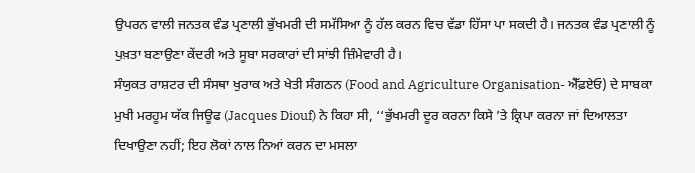ਉਪਰਨ ਵਾਲੀ ਜਨਤਕ ਵੰਡ ਪ੍ਰਣਾਲੀ ਭੁੱਖਮਰੀ ਦੀ ਸਮੱਸਿਆ ਨੂੰ ਹੱਲ ਕਰਨ ਵਿਚ ਵੱਡਾ ਹਿੱਸਾ ਪਾ ਸਕਦੀ ਹੈ। ਜਨਤਕ ਵੰਡ ਪ੍ਰਣਾਲੀ ਨੂੰ ਪੁਖ਼ਤਾ ਬਣਾਉਣਾ ਕੇਂਦਰੀ ਅਤੇ ਸੂਬਾ ਸਰਕਾਰਾਂ ਦੀ ਸਾਂਝੀ ਜ਼ਿੰਮੇਵਾਰੀ ਹੈ।
ਸੰਯੁਕਤ ਰਾਸ਼ਟਰ ਦੀ ਸੰਸਥਾ ਖੁਰਾਕ ਅਤੇ ਖੇਤੀ ਸੰਗਠਨ (Food and Agriculture Organisation- ਐੱਫ਼ਏਓ) ਦੇ ਸਾਬਕਾ ਮੁਖੀ ਮਰਹੂਮ ਯੱਕ ਜਿਊਫ (Jacques Diouf) ਨੇ ਕਿਹਾ ਸੀ, ‘‘ਭੁੱਖਮਰੀ ਦੂਰ ਕਰਨਾ ਕਿਸੇ ’ਤੇ ਕ੍ਰਿਪਾ ਕਰਨਾ ਜਾਂ ਦਿਆਲਤਾ ਦਿਖਾਉਣਾ ਨਹੀਂ; ਇਹ ਲੋਕਾਂ ਨਾਲ ਨਿਆਂ ਕਰਨ ਦਾ ਮਸਲਾ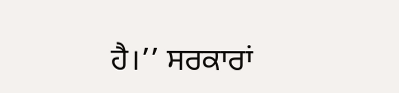ਹੈ।’’ ਸਰਕਾਰਾਂ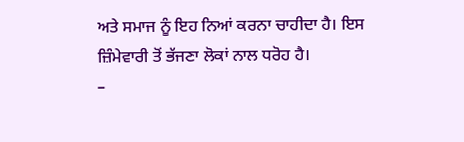ਅਤੇ ਸਮਾਜ ਨੂੰ ਇਹ ਨਿਆਂ ਕਰਨਾ ਚਾਹੀਦਾ ਹੈ। ਇਸ ਜ਼ਿੰਮੇਵਾਰੀ ਤੋਂ ਭੱਜਣਾ ਲੋਕਾਂ ਨਾਲ ਧਰੋਹ ਹੈ।
–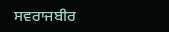ਸਵਰਾਜਬੀਰ